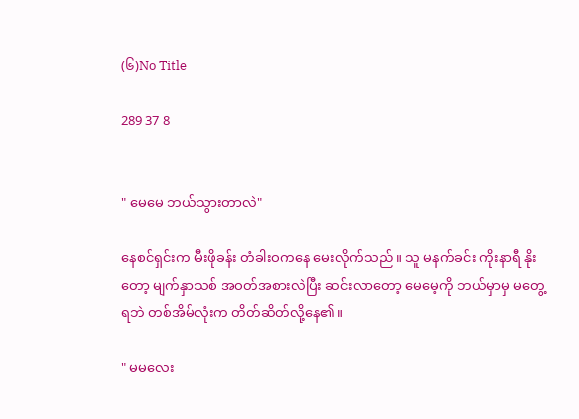(၆)No Title

289 37 8


" မေမေ ဘယ်သွားတာလဲ"

နေစင်ရှင်းက မီးဖိုခန်း တံခါးဝကနေ မေးလိုက်သည်။ သူ မနက်ခင်း ကိုးနာရီ နိုးတော့ မျက်နှာသစ် အဝတ်အစားလဲပြီး ဆင်းလာတော့ မေမေ့ကို ဘယ်မှာမှ မတွေ့ရဘဲ တစ်အိမ်လုံးက တိတ်ဆိတ်လို့နေ၏။

" မမလေး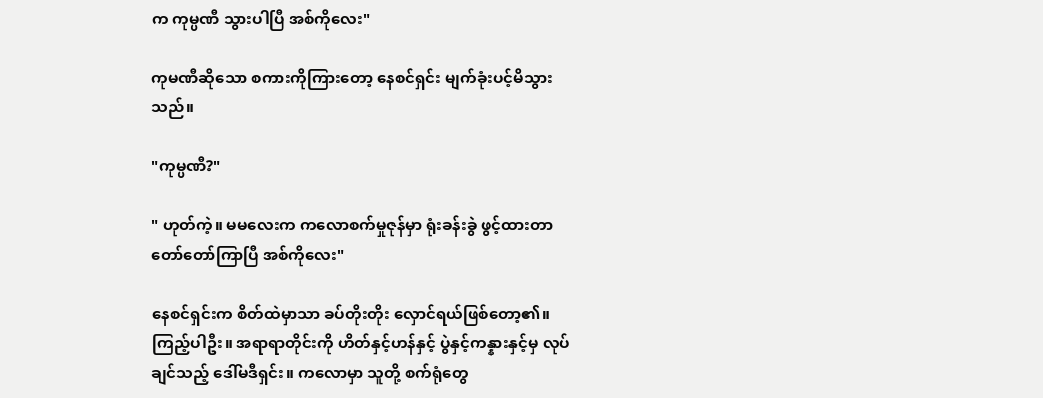က ကုမ္ပဏီ သွားပါပြီ အစ်ကိုလေး"

ကုမဏီဆိုသော စကားကိုကြားတော့ နေစင်ရှင်း မျက်ခုံးပင့်မိသွားသည်။

"ကုမ္ပဏီ?"

" ဟုတ်ကဲ့။ မမလေးက ကလောစက်မှုဇုန်မှာ ရုံးခန်းခွဲ ဖွင့်ထားတာ တော်တော်ကြာပြီ အစ်ကိုလေး"

နေစင်ရှင်းက စိတ်ထဲမှာသာ ခပ်တိုးတိုး လှောင်ရယ်ဖြစ်တော့၏။ ကြည့်ပါဦး။ အရာရာတိုင်းကို ဟိတ်နှင့်ဟန်နှင့် ပွဲနှင့်ကန္နားနှင့်မှ လုပ်ချင်သည့် ဒေါ်မဒီရှင်း။ ကလောမှာ သူတို့ စက်ရုံတွေ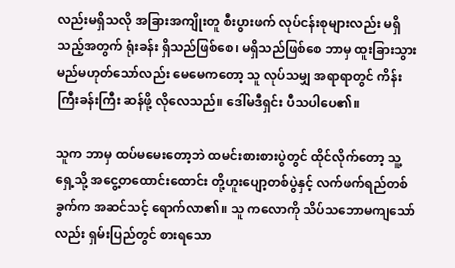လည်းမရှိသလို အခြားအကျိုးတူ စီးပွားဖက် လုပ်ငန်းစုများလည်း မရှိသည့်အတွက် ရုံးခန်း ရှိသည်ဖြစ်စေ၊ မရှိသည်ဖြစ်စေ ဘာမှ ထူးခြားသွားမည်မဟုတ်သော်လည်း မေမေကတော့ သူ လုပ်သမျှ အရာရာတွင် ကိန်းကြီးခန်းကြီး ဆန်ဖို့ လိုလေသည်။ ဒေါ်မဒီရှင်း ပီသပါပေ၏။

သူက ဘာမှ ထပ်မမေးတော့ဘဲ ထမင်းစားစားပွဲတွင် ထိုင်လိုက်တော့ သူ့ရှေ့သို့ အငွေ့တထောင်းထောင်း တို့ဟူးပျော့တစ်ပွဲနှင့် လက်ဖက်ရည်တစ်ခွက်က အဆင်သင့် ရောက်လာ၏။ သူ ကလောကို သိပ်သဘောမကျသော်လည်း ရှမ်းပြည်တွင် စားရသော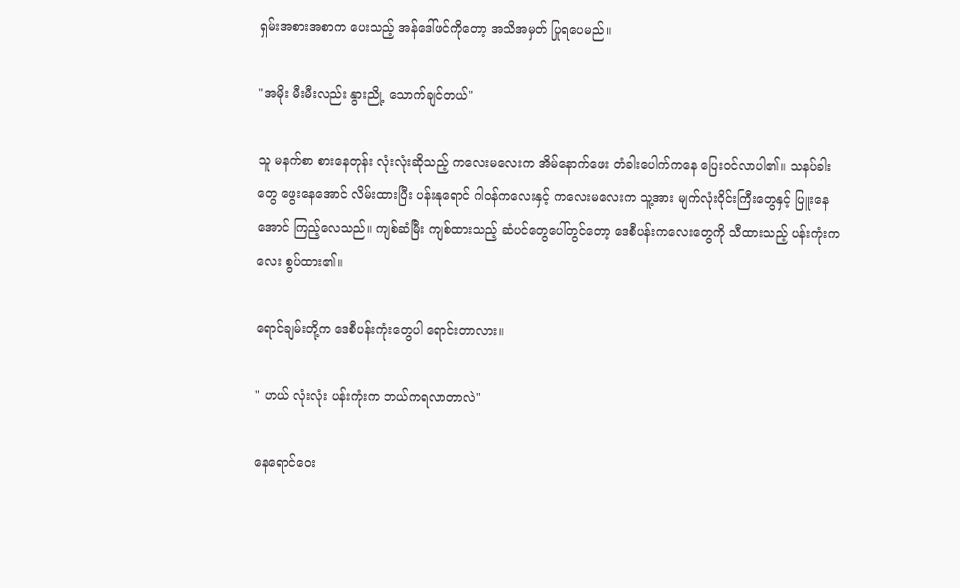ရှမ်းအစားအစာက ပေးသည့် အန်ဒေါ်ဖင်ကိုတော့ အသိအမှတ် ပြုရပေမည်။

"အမိုး မီးမီးလည်း နွားညို့ သောက်ချင်တယ်"

သူ မနက်စာ စားနေတုန်း လုံးလုံးဆိုသည့် ကလေးမလေးက အိမ်နောက်ဖေး တံခါးပေါက်ကနေ ပြေးဝင်လာပါ၏။ သနပ်ခါးတွေ ဖွေးနေအောင် လိမ်းထားပြီး ပန်းနုရောင် ဂါဝန်ကလေးနှင့် ကလေးမလေးက သူ့အား မျက်လုံးဝိုင်းကြီးတွေနှင့် ပြူးနေအောင် ကြည့်လေသည်။ ကျစ်ဆံမြီး ကျစ်ထားသည့် ဆံပင်တွေပေါ်တွင်တော့ ဒေစီပန်းကလေးတွေကို သီထားသည့် ပန်းကုံးကလေး စွပ်ထား၏။

ရောင်ချမ်းတို့က ဒေစီပန်းကုံးတွေပါ ရောင်းတာလား။

" ဟယ် လုံးလုံး ပန်းကုံးက ဘယ်ကရလာတာလဲ"

နေရောင်ဝေး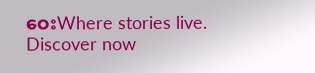ဝေးWhere stories live. Discover now